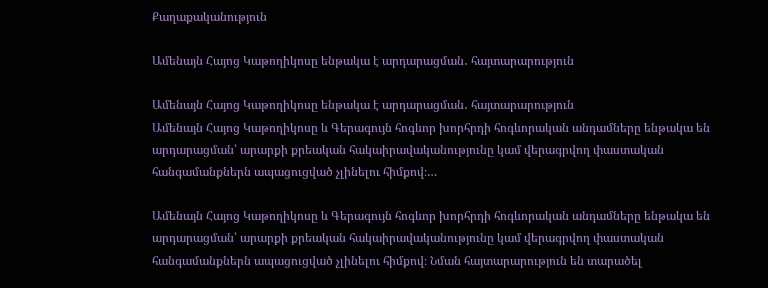Քաղաքականություն

Ամենայն Հայոց Կաթողիկոսը ենթակա է արդարացման․ հայտարարություն

Ամենայն Հայոց Կաթողիկոսը ենթակա է արդարացման․ հայտարարություն
Ամենայն Հայոց Կաթողիկոսը և Գերագույն հոգևոր խորհրդի հոգևորական անդամները ենթակա են արդարացման՝ արարքի քրեական հակաիրավականությունը կամ վերագրվող փաստական հանգամանքներն ապացուցված չլինելու հիմքով։…

Ամենայն Հայոց Կաթողիկոսը և Գերագույն հոգևոր խորհրդի հոգևորական անդամները ենթակա են արդարացման՝ արարքի քրեական հակաիրավականությունը կամ վերագրվող փաստական հանգամանքներն ապացուցված չլինելու հիմքով։ Նման հայտարարություն են տարածել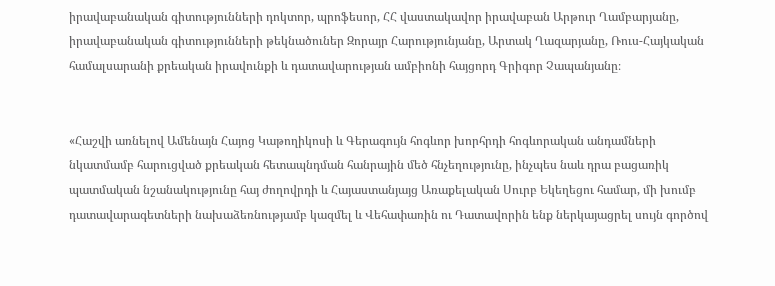իրավաբանական գիտությունների դոկտոր, պրոֆեսոր, ՀՀ վաստակավոր իրավաբան Արթուր Ղամբարյանը, իրավաբանական գիտությունների թեկնածուներ Զորայր Հարությունյանը, Արտակ Ղազարյանը, Ռուս-Հայկական համալսարանի քրեական իրավունքի և դատավարության ամբիոնի հայցորդ Գրիգոր Չապանյանը։


«Հաշվի առնելով Ամենայն Հայոց Կաթողիկոսի և Գերագույն հոգևոր խորհրդի հոգևորական անդամների նկատմամբ հարուցված քրեական հետապնդման հանրային մեծ հնչեղությունը, ինչպես նաև դրա բացառիկ պատմական նշանակությունը հայ ժողովրդի և Հայաստանյայց Առաքելական Սուրբ Եկեղեցու համար, մի խումբ դատավարագետների նախաձեռնությամբ կազմել և Վեհափառին ու Դատավորին ենք ներկայացրել սույն գործով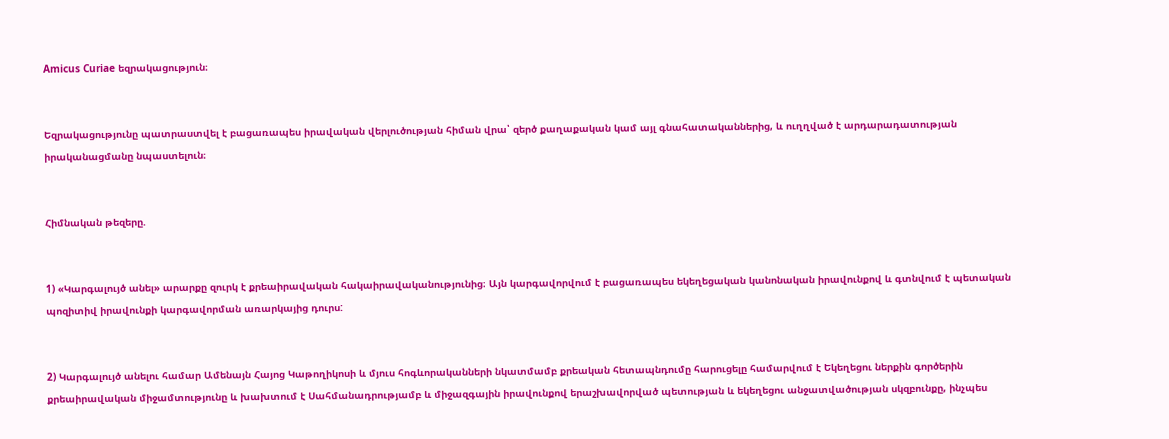Amicus Curiae եզրակացություն։


Եզրակացությունը պատրաստվել է բացառապես իրավական վերլուծության հիման վրա՝ զերծ քաղաքական կամ այլ գնահատականներից, և ուղղված է արդարադատության իրականացմանը նպաստելուն։


Հիմնական թեզերը.


1) «Կարգալույծ անել» արարքը զուրկ է քրեաիրավական հակաիրավականությունից։ Այն կարգավորվում է բացառապես եկեղեցական կանոնական իրավունքով և գտնվում է պետական պոզիտիվ իրավունքի կարգավորման առարկայից դուրս:


2) Կարգալույծ անելու համար Ամենայն Հայոց Կաթողիկոսի և մյուս հոգևորականների նկատմամբ քրեական հետապնդումը հարուցելը համարվում է Եկեղեցու ներքին գործերին քրեաիրավական միջամտությունը և խախտում է Սահմանադրությամբ և միջազգային իրավունքով երաշխավորված պետության և եկեղեցու անջատվածության սկզբունքը, ինչպես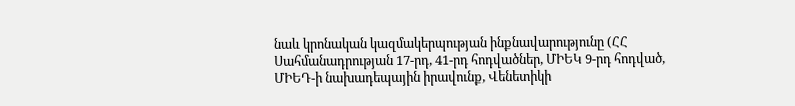նաև կրոնական կազմակերպության ինքնավարությունը (ՀՀ Սահմանադրության 17-րդ, 41-րդ հոդվածներ, ՄԻԵԿ 9-րդ հոդված, ՄԻԵԴ-ի նախադեպային իրավունք, Վենետիկի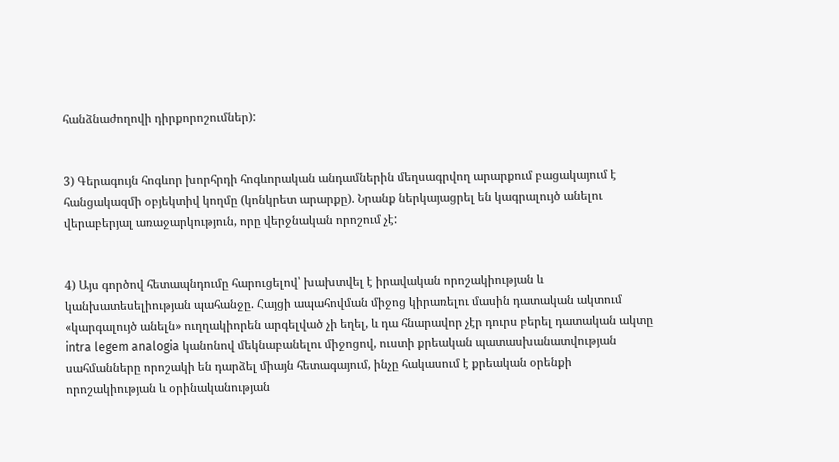հանձնաժողովի դիրքորոշումներ):


3) Գերագույն հոգևոր խորհրդի հոգևորական անդամներին մեղսագրվող արարքում բացակայում է հանցակազմի օբյեկտիվ կողմը (կոնկրետ արարքը). Նրանք ներկայացրել են կագրալույծ անելու վերաբերյալ առաջարկություն, որը վերջնական որոշում չէ:


4) Այս գործով հետապնդումը հարուցելով՝ խախտվել է իրավական որոշակիության և կանխատեսելիության պահանջը. Հայցի ապահովման միջոց կիրառելու մասին դատական ակտում «կարգալույծ անելն» ուղղակիորեն արգելված չի եղել, և դա հնարավոր չէր դուրս բերել դատական ակտը intra legem analogia կանոնով մեկնաբանելու միջոցով, ուստի քրեական պատասխանատվության սահմանները որոշակի են դարձել միայն հետագայում, ինչը հակասում է քրեական օրենքի որոշակիության և օրինականության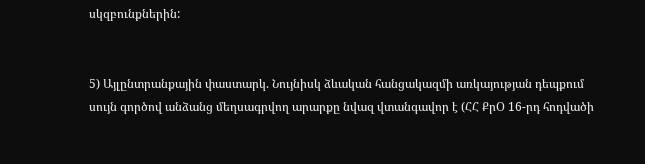սկզբունքներին:


5) Այլընտրանքային փաստարկ. Նույնիսկ ձևական հանցակազմի առկայության դեպքում սույն գործով անձանց մեղսագրվող արարքը նվազ վտանգավոր է (ՀՀ ՔրՕ 16-րդ հոդվածի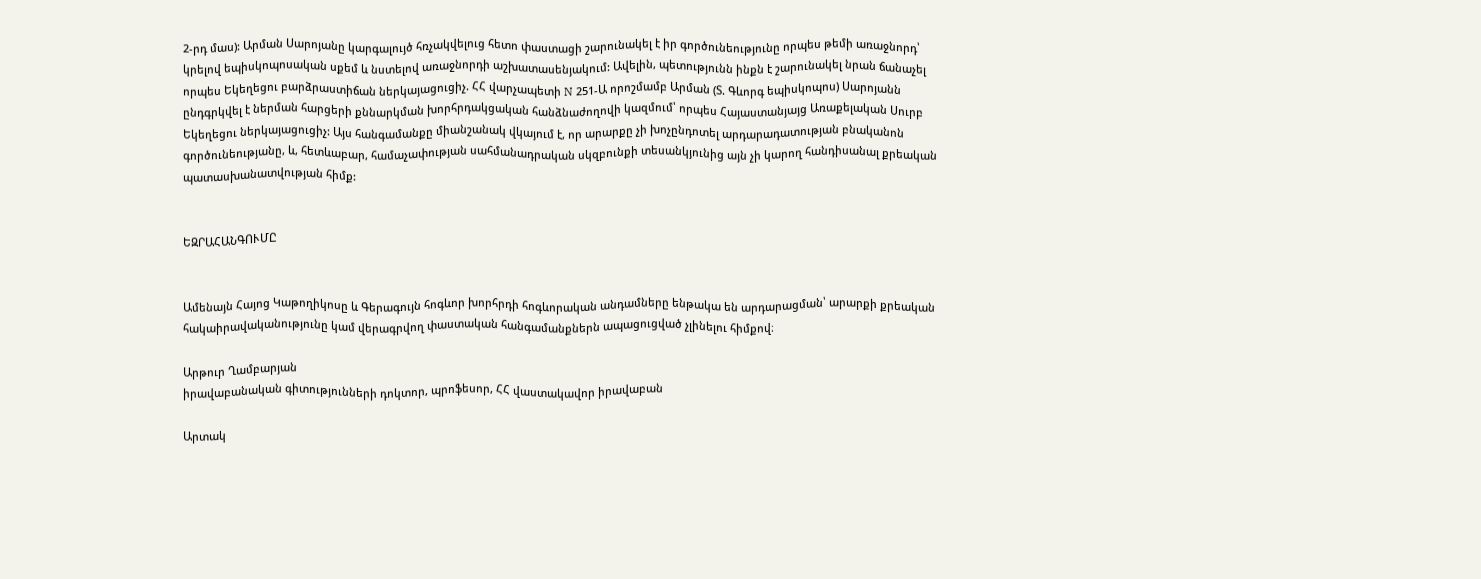2-րդ մաս): Արման Սարոյանը կարգալույծ հռչակվելուց հետո փաստացի շարունակել է իր գործունեությունը որպես թեմի առաջնորդ՝ կրելով եպիսկոպոսական սքեմ և նստելով առաջնորդի աշխատասենյակում: Ավելին, պետությունն ինքն է շարունակել նրան ճանաչել որպես Եկեղեցու բարձրաստիճան ներկայացուցիչ. ՀՀ վարչապետի N 251-Ա որոշմամբ Արման (Տ. Գևորգ եպիսկոպոս) Սարոյանն ընդգրկվել է ներման հարցերի քննարկման խորհրդակցական հանձնաժողովի կազմում՝ որպես Հայաստանյայց Առաքելական Սուրբ Եկեղեցու ներկայացուցիչ: Այս հանգամանքը միանշանակ վկայում է, որ արարքը չի խոչընդոտել արդարադատության բնականոն գործունեությանը, և, հետևաբար, համաչափության սահմանադրական սկզբունքի տեսանկյունից այն չի կարող հանդիսանալ քրեական պատասխանատվության հիմք:


ԵԶՐԱՀԱՆԳՈՒՄԸ


Ամենայն Հայոց Կաթողիկոսը և Գերագույն հոգևոր խորհրդի հոգևորական անդամները ենթակա են արդարացման՝ արարքի քրեական հակաիրավականությունը կամ վերագրվող փաստական հանգամանքներն ապացուցված չլինելու հիմքով։

Արթուր Ղամբարյան
իրավաբանական գիտությունների դոկտոր, պրոֆեսոր, ՀՀ վաստակավոր իրավաբան

Արտակ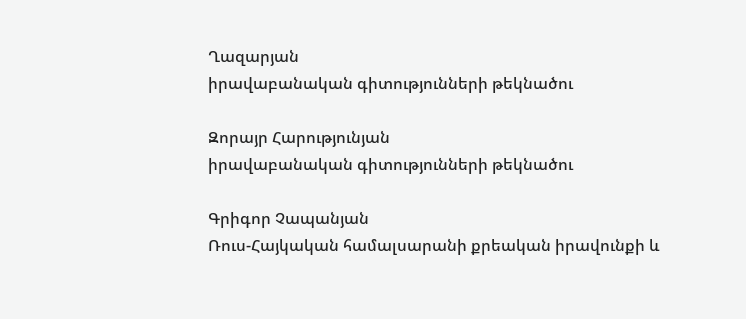Ղազարյան
իրավաբանական գիտությունների թեկնածու

Զորայր Հարությունյան
իրավաբանական գիտությունների թեկնածու

Գրիգոր Չապանյան
Ռուս-Հայկական համալսարանի քրեական իրավունքի և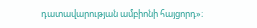դատավարության ամբիոնի հայցորդ»։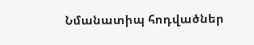Նմանատիպ հոդվածներ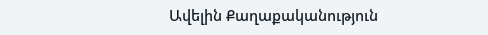Ավելին Քաղաքականություն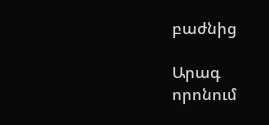բաժնից

Արագ որոնում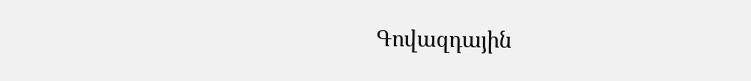Գովազդային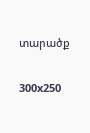տարածք

300x250